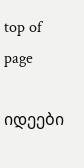top of page

იდეები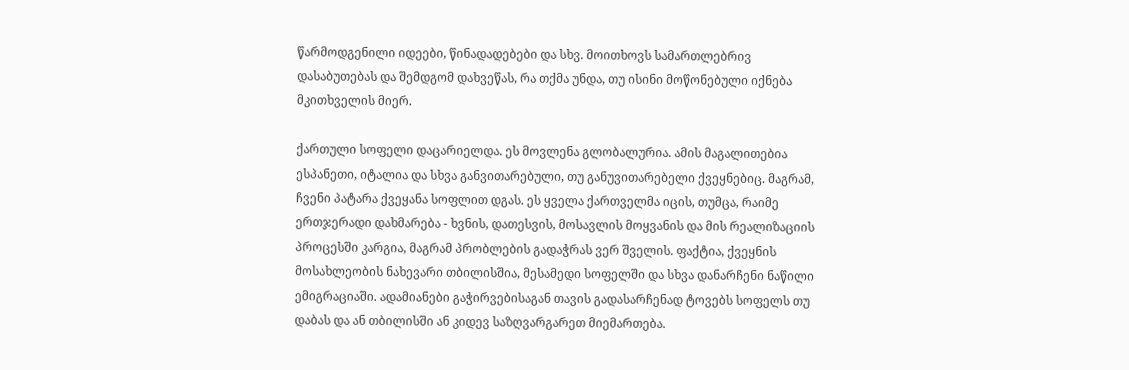წარმოდგენილი იდეები, წინადადებები და სხვ. მოითხოვს სამართლებრივ დასაბუთებას და შემდგომ დახვეწას, რა თქმა უნდა, თუ ისინი მოწონებული იქნება მკითხველის მიერ.

ქართული სოფელი დაცარიელდა. ეს მოვლენა გლობალურია. ამის მაგალითებია ესპანეთი, იტალია და სხვა განვითარებული, თუ განუვითარებელი ქვეყნებიც. მაგრამ, ჩვენი პატარა ქვეყანა სოფლით დგას. ეს ყველა ქართველმა იცის, თუმცა, რაიმე ერთჯერადი დახმარება - ხვნის, დათესვის, მოსავლის მოყვანის და მის რეალიზაციის პროცესში კარგია, მაგრამ პრობლების გადაჭრას ვერ შველის. ფაქტია, ქვეყნის მოსახლეობის ნახევარი თბილისშია, მესამედი სოფელში და სხვა დანარჩენი ნაწილი ემიგრაციაში. ადამიანები გაჭირვებისაგან თავის გადასარჩენად ტოვებს სოფელს თუ დაბას და ან თბილისში ან კიდევ საზღვარგარეთ მიემართება.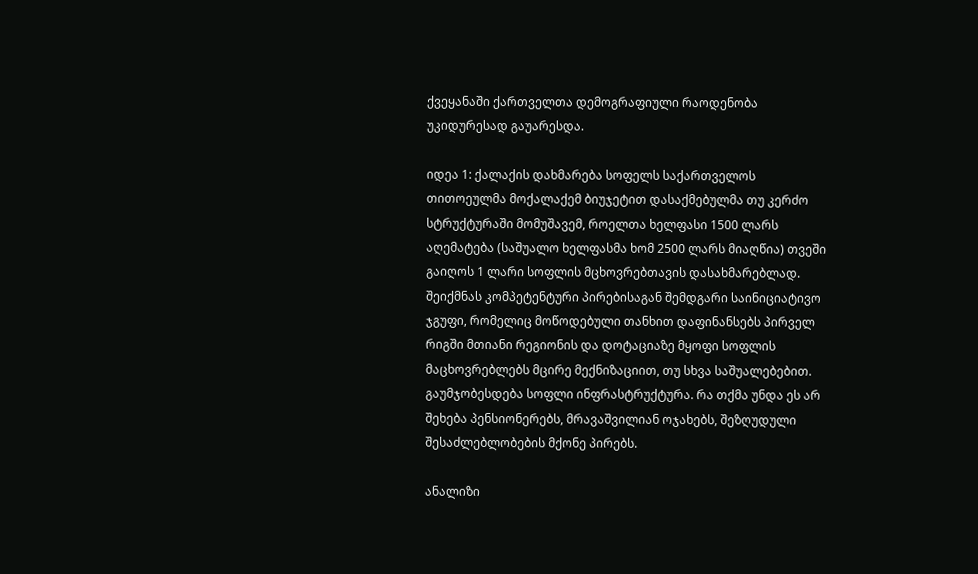ქვეყანაში ქართველთა დემოგრაფიული რაოდენობა უკიდურესად გაუარესდა.

იდეა 1: ქალაქის დახმარება სოფელს საქართველოს თითოეულმა მოქალაქემ ბიუჯეტით დასაქმებულმა თუ კერძო სტრუქტურაში მომუშავემ, როელთა ხელფასი 1500 ლარს აღემატება (საშუალო ხელფასმა ხომ 2500 ლარს მიაღწია) თვეში გაიღოს 1 ლარი სოფლის მცხოვრებთავის დასახმარებლად. შეიქმნას კომპეტენტური პირებისაგან შემდგარი საინიციატივო ჯგუფი, რომელიც მოწოდებული თანხით დაფინანსებს პირველ რიგში მთიანი რეგიონის და დოტაციაზე მყოფი სოფლის მაცხოვრებლებს მცირე მექნიზაციით, თუ სხვა საშუალებებით. გაუმჯობესდება სოფლი ინფრასტრუქტურა. რა თქმა უნდა ეს არ შეხება პენსიონერებს, მრავაშვილიან ოჯახებს, შეზღუდული შესაძლებლობების მქონე პირებს.

ანალიზი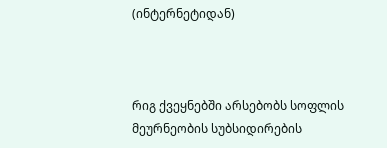(ინტერნეტიდან)



რიგ ქვეყნებში არსებობს სოფლის მეურნეობის სუბსიდირების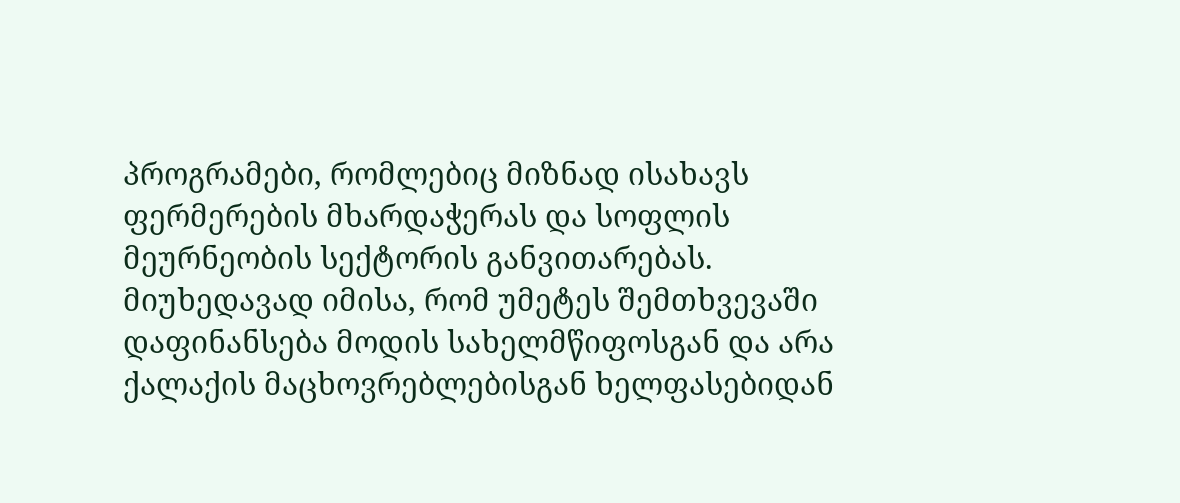პროგრამები, რომლებიც მიზნად ისახავს ფერმერების მხარდაჭერას და სოფლის მეურნეობის სექტორის განვითარებას. მიუხედავად იმისა, რომ უმეტეს შემთხვევაში დაფინანსება მოდის სახელმწიფოსგან და არა ქალაქის მაცხოვრებლებისგან ხელფასებიდან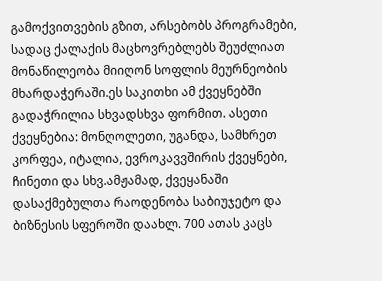გამოქვითვების გზით, არსებობს პროგრამები, სადაც ქალაქის მაცხოვრებლებს შეუძლიათ მონაწილეობა მიიღონ სოფლის მეურნეობის მხარდაჭერაში.ეს საკითხი ამ ქვეყნებში გადაჭრილია სხვადსხვა ფორმით. ასეთი ქვეყნებია: მონღოლეთი, უგანდა, სამხრეთ კორფეა, იტალია, ევროკავვშირის ქვეყნები, ჩინეთი და სხვ.ამჟამად, ქვეყანაში დასაქმებულთა რაოდენობა საბიუჯეტო და ბიზნესის სფეროში დაახლ. 700 ათას კაცს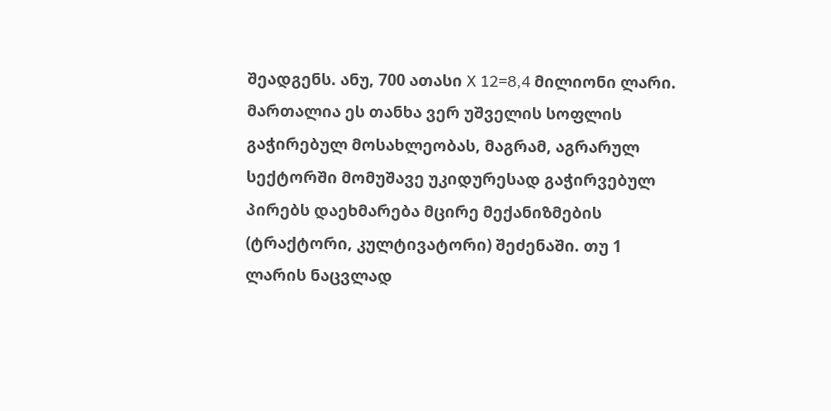შეადგენს. ანუ, 700 ათასი X 12=8,4 მილიონი ლარი. მართალია ეს თანხა ვერ უშველის სოფლის გაჭირებულ მოსახლეობას, მაგრამ, აგრარულ სექტორში მომუშავე უკიდურესად გაჭირვებულ პირებს დაეხმარება მცირე მექანიზმების (ტრაქტორი, კულტივატორი) შეძენაში. თუ 1 ლარის ნაცვლად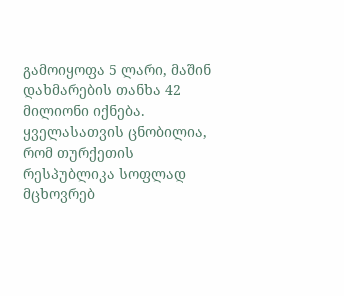გამოიყოფა 5 ლარი, მაშინ დახმარების თანხა 42 მილიონი იქნება. ყველასათვის ცნობილია, რომ თურქეთის რესპუბლიკა სოფლად მცხოვრებ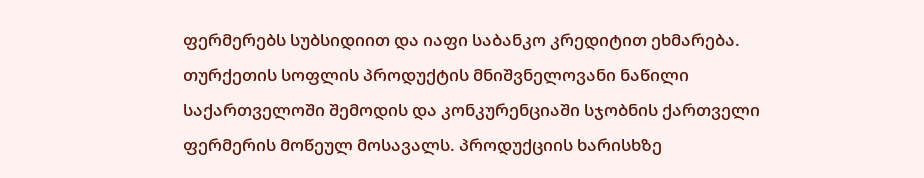ფერმერებს სუბსიდიით და იაფი საბანკო კრედიტით ეხმარება. თურქეთის სოფლის პროდუქტის მნიშვნელოვანი ნაწილი საქართველოში შემოდის და კონკურენციაში სჯობნის ქართველი ფერმერის მოწეულ მოსავალს. პროდუქციის ხარისხზე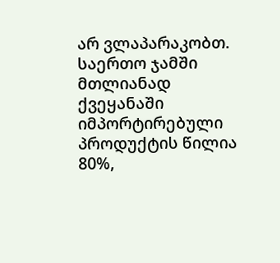არ ვლაპარაკობთ. საერთო ჯამში მთლიანად ქვეყანაში იმპორტირებული პროდუქტის წილია 80%,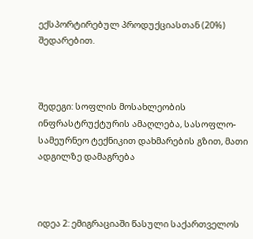ექსპორტირებულ პროდუქციასთან (20%) შედარებით.



შედეგი: სოფლის მოსახლეობის ინფრასტრუქტურის ამაღლება, სასოფლო-სამეურნეო ტექნიკით დახმარების გზით, მათი ადგილზე დამაგრება



იდეა 2: ემიგრაციაში წასული საქართველოს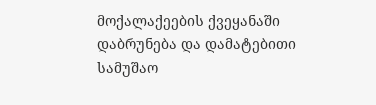მოქალაქეების ქვეყანაში დაბრუნება და დამატებითი სამუშაო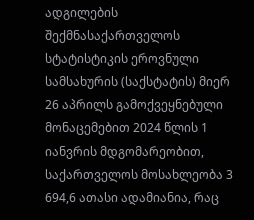ადგილების შექმნასაქართველოს სტატისტიკის ეროვნული სამსახურის (საქსტატის) მიერ 26 აპრილს გამოქვეყნებული მონაცემებით 2024 წლის 1 იანვრის მდგომარეობით, საქართველოს მოსახლეობა 3 694,6 ათასი ადამიანია, რაც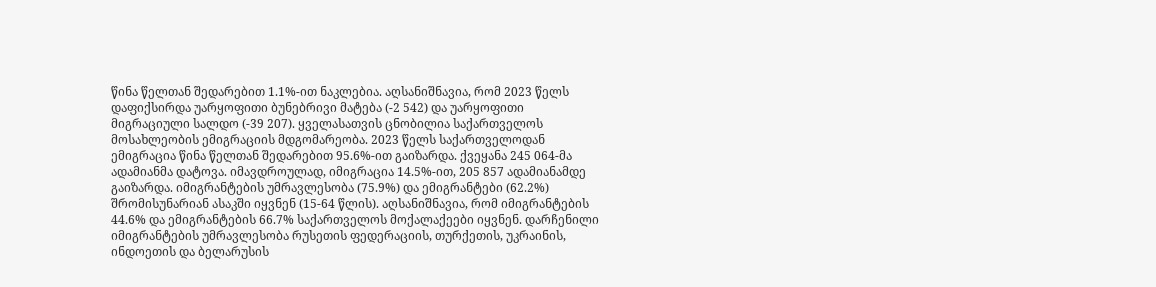წინა წელთან შედარებით 1.1%-ით ნაკლებია. აღსანიშნავია, რომ 2023 წელს დაფიქსირდა უარყოფითი ბუნებრივი მატება (-2 542) და უარყოფითი მიგრაციული სალდო (-39 207). ყველასათვის ცნობილია საქართველოს მოსახლეობის ემიგრაციის მდგომარეობა. 2023 წელს საქართველოდან ემიგრაცია წინა წელთან შედარებით 95.6%-ით გაიზარდა. ქვეყანა 245 064-მა ადამიანმა დატოვა. იმავდროულად, იმიგრაცია 14.5%-ით, 205 857 ადამიანამდე გაიზარდა. იმიგრანტების უმრავლესობა (75.9%) და ემიგრანტები (62.2%) შრომისუნარიან ასაკში იყვნენ (15-64 წლის). აღსანიშნავია, რომ იმიგრანტების 44.6% და ემიგრანტების 66.7% საქართველოს მოქალაქეები იყვნენ. დარჩენილი იმიგრანტების უმრავლესობა რუსეთის ფედერაციის, თურქეთის, უკრაინის, ინდოეთის და ბელარუსის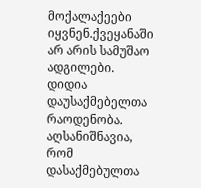მოქალაქეები იყვნენ.ქვეყანაში არ არის სამუშაო ადგილები. დიდია დაუსაქმებელთა რაოდენობა. აღსანიშნავია, რომ დასაქმებულთა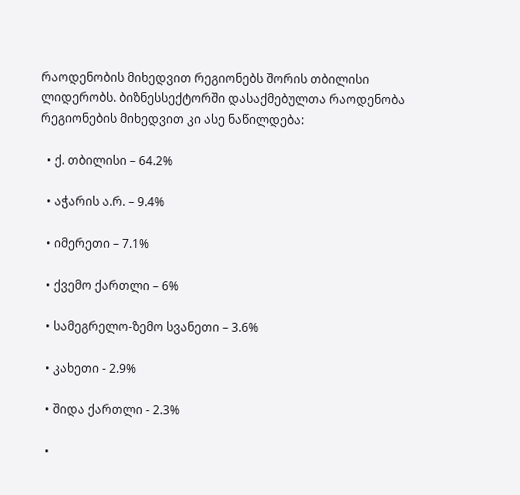რაოდენობის მიხედვით რეგიონებს შორის თბილისი ლიდერობს. ბიზნესსექტორში დასაქმებულთა რაოდენობა რეგიონების მიხედვით კი ასე ნაწილდება:

  • ქ. თბილისი – 64.2%

  • აჭარის ა.რ. – 9.4%

  • იმერეთი – 7.1%

  • ქვემო ქართლი – 6%

  • სამეგრელო-ზემო სვანეთი – 3.6%

  • კახეთი - 2.9%

  • შიდა ქართლი - 2.3%

  •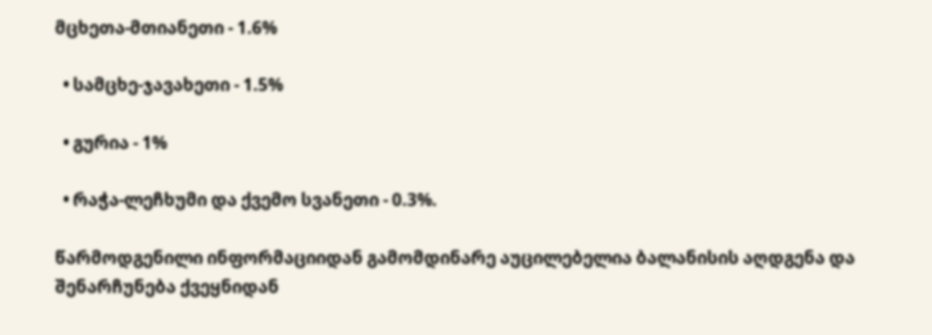მცხეთა-მთიანეთი - 1.6%

  • სამცხე-ჯავახეთი - 1.5%

  • გურია - 1%

  • რაჭა-ლეჩხუმი და ქვემო სვანეთი - 0.3%.

წარმოდგენილი ინფორმაციიდან გამომდინარე აუცილებელია ბალანისის აღდგენა და შენარჩუნება ქვეყნიდან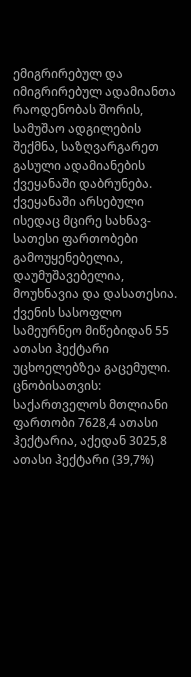ემიგრირებულ და იმიგრირებულ ადამიანთა რაოდენობას შორის, სამუშაო ადგილების შექმნა, საზღვარგარეთ გასული ადამიანების ქვეყანაში დაბრუნება. ქვეყანაში არსებული ისედაც მცირე სახნავ-სათესი ფართობები გამოუყენებელია, დაუმუშავებელია, მოუხნავია და დასათესია. ქვენის სასოფლო სამეურნეო მიწებიდან 55 ათასი ჰექტარი უცხოელებზეა გაცემული. ცნობისათვის: საქართველოს მთლიანი ფართობი 7628,4 ათასი ჰექტარია, აქედან 3025,8 ათასი ჰექტარი (39,7%)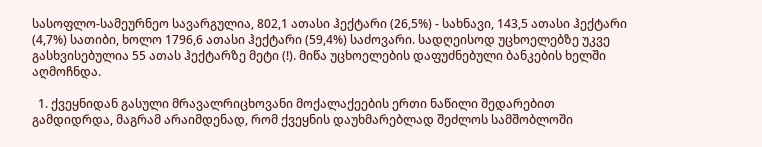სასოფლო-სამეურნეო სავარგულია, 802,1 ათასი ჰექტარი (26,5%) - სახნავი, 143,5 ათასი ჰექტარი (4,7%) სათიბი, ხოლო 1796,6 ათასი ჰექტარი (59,4%) საძოვარი. სადღეისოდ უცხოელებზე უკვე გასხვისებულია 55 ათას ჰექტარზე მეტი (!). მიწა უცხოელების დაფუძნებული ბანკების ხელში აღმოჩნდა.

  1. ქვეყნიდან გასული მრავალრიცხოვანი მოქალაქეების ერთი ნაწილი შედარებით გამდიდრდა, მაგრამ არაიმდენად, რომ ქვეყნის დაუხმარებლად შეძლოს სამშობლოში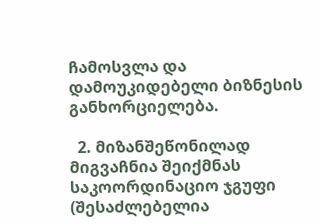ჩამოსვლა და დამოუკიდებელი ბიზნესის განხორციელება.

  2. მიზანშეწონილად მიგვაჩნია შეიქმნას საკოორდინაციო ჯგუფი (შესაძლებელია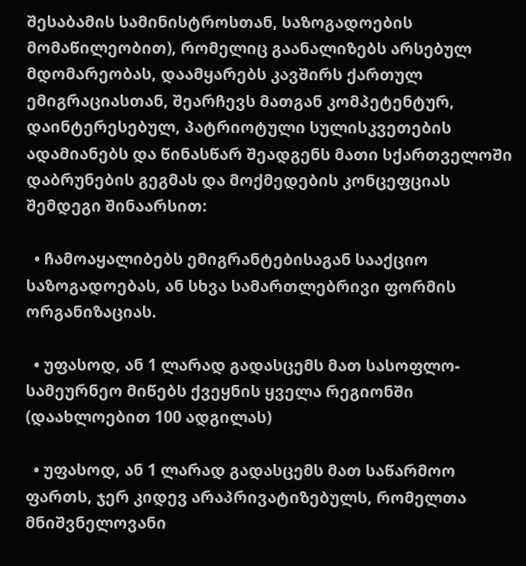შესაბამის სამინისტროსთან, საზოგადოების მომაწილეობით), რომელიც გაანალიზებს არსებულ მდომარეობას, დაამყარებს კავშირს ქართულ ემიგრაციასთან, შეარჩევს მათგან კომპეტენტურ, დაინტერესებულ, პატრიოტული სულისკვეთების ადამიანებს და წინასწარ შეადგენს მათი სქართველოში დაბრუნების გეგმას და მოქმედების კონცეფციას შემდეგი შინაარსით:

  • ჩამოაყალიბებს ემიგრანტებისაგან სააქციო საზოგადოებას, ან სხვა სამართლებრივი ფორმის ორგანიზაციას.

  • უფასოდ, ან 1 ლარად გადასცემს მათ სასოფლო-სამეურნეო მიწებს ქვეყნის ყველა რეგიონში (დაახლოებით 100 ადგილას)

  • უფასოდ, ან 1 ლარად გადასცემს მათ საწარმოო ფართს, ჯერ კიდევ არაპრივატიზებულს, რომელთა მნიშვნელოვანი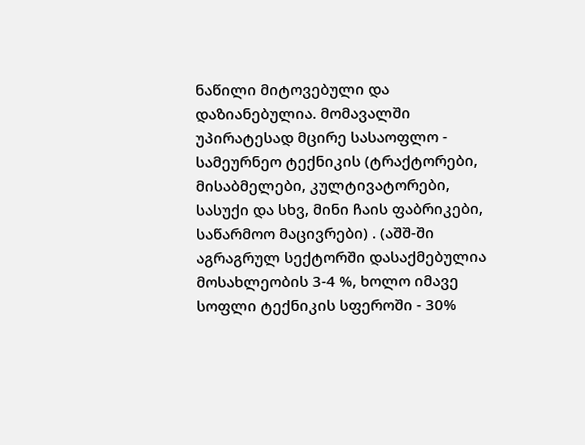ნაწილი მიტოვებული და დაზიანებულია. მომავალში უპირატესად მცირე სასაოფლო - სამეურნეო ტექნიკის (ტრაქტორები, მისაბმელები, კულტივატორები, სასუქი და სხვ, მინი ჩაის ფაბრიკები, საწარმოო მაცივრები) . (აშშ-ში აგრაგრულ სექტორში დასაქმებულია მოსახლეობის 3-4 %, ხოლო იმავე სოფლი ტექნიკის სფეროში - 30%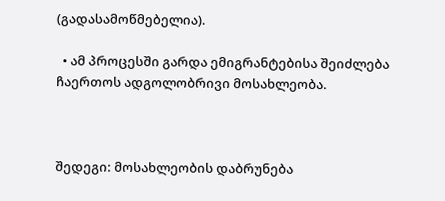(გადასამოწმებელია).

  • ამ პროცესში გარდა ემიგრანტებისა შეიძლება ჩაერთოს ადგოლობრივი მოსახლეობა.



შედეგი: მოსახლეობის დაბრუნება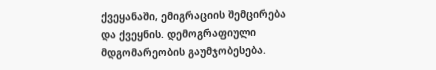ქვეყანაში, ემიგრაციის შემცირება და ქვეყნის. დემოგრაფიული მდგომარეობის გაუმჯობესება.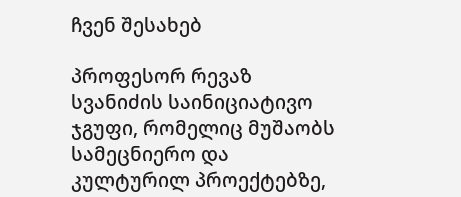ჩვენ შესახებ

პროფესორ რევაზ სვანიძის საინიციატივო ჯგუფი, რომელიც მუშაობს სამეცნიერო და კულტურილ პროექტებზე,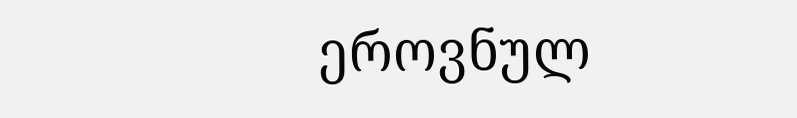ეროვნულ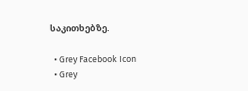საკითხებზე.

  • Grey Facebook Icon
  • Grey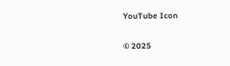YouTube Icon

© 2025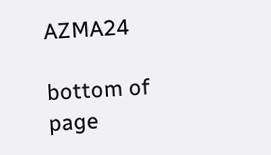AZMA24

bottom of page